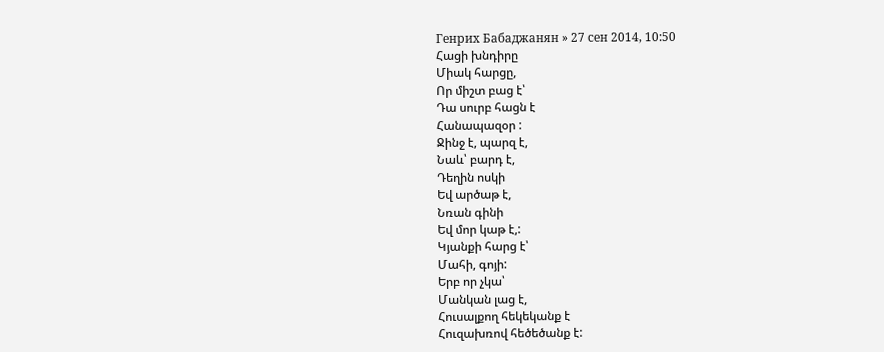Генрих Бабаджанян » 27 сен 2014, 10:50
Հացի խնդիրը
Միակ հարցը,
Որ միշտ բաց է՝
Դա սուրբ հացն է
Հանապազօր :
Ջինջ է, պարզ է,
Նաև՝ բարդ է,
Դեղին ոսկի
Եվ արծաթ է,
Նռան գինի
Եվ մոր կաթ է,:
Կյանքի հարց է՝
Մահի, գոյի:
Երբ որ չկա՝
Մանկան լաց է,
Հուսալքող հեկեկանք է
Հուզախռով հեծեծանք է: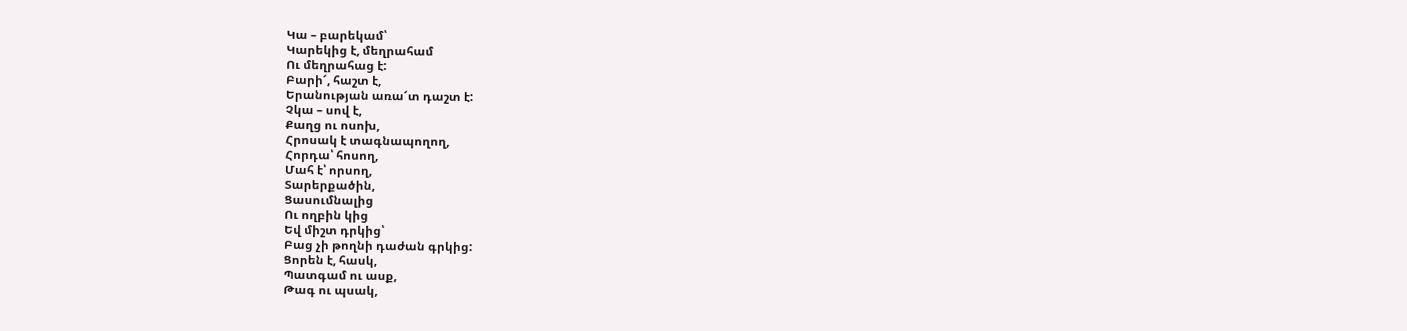Կա – բարեկամ՝
Կարեկից է, մեղրահամ
Ու մեղրահաց է:
Բարի՜, հաշտ է,
Երանության առա՜տ դաշտ է:
Չկա – սով է,
Քաղց ու ոսոխ,
Հրոսակ է տագնապողող,
Հորդա՝ հոսող,
Մահ է՝ որսող,
Տարերքածին,
Ցասումնալից
Ու ողբին կից
Եվ միշտ դրկից՝
Բաց չի թողնի դաժան գրկից:
Ցորեն է, հասկ,
Պատգամ ու ասք,
Թագ ու պսակ,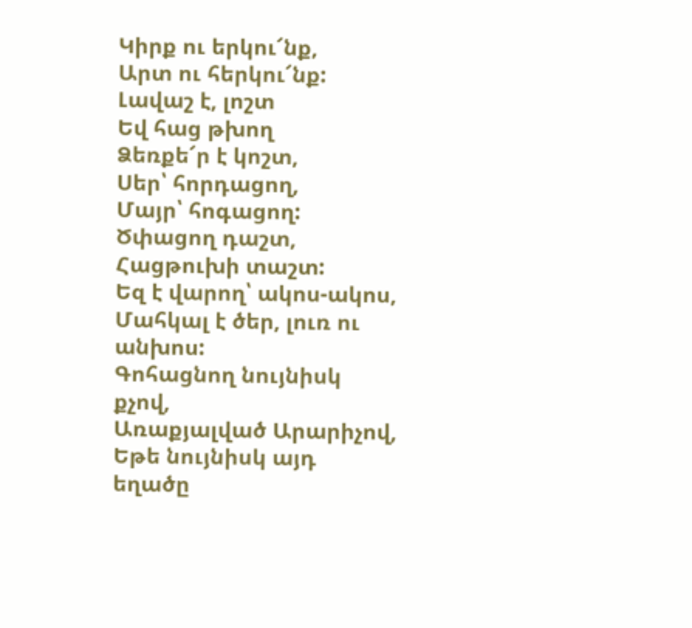Կիրք ու երկու՜նք,
Արտ ու հերկու՜նք:
Լավաշ է, լոշտ
Եվ հաց թխող
Ձեռքե՜ր է կոշտ,
Սեր՝ հորդացող,
Մայր՝ հոգացող:
Ծփացող դաշտ,
Հացթուխի տաշտ:
Եզ է վարող՝ ակոս-ակոս,
Մահկալ է ծեր, լուռ ու անխոս:
Գոհացնող նույնիսկ քչով,
Առաքյալված Արարիչով,
Եթե նույնիսկ այդ եղածը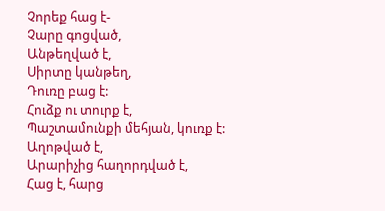Չորեք հաց է-
Չարը գոցված,
Անթեղված է,
Սիրտը կանթեղ,
Դուռը բաց է:
Հուձք ու տուրք է,
Պաշտամունքի մեհյան, կուռք է:
Աղոթված է,
Արարիչից հաղորդված է,
Հաց է, հարց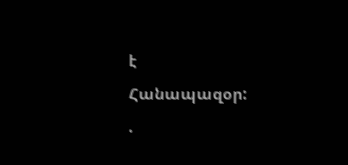է
Հանապազօր:
.